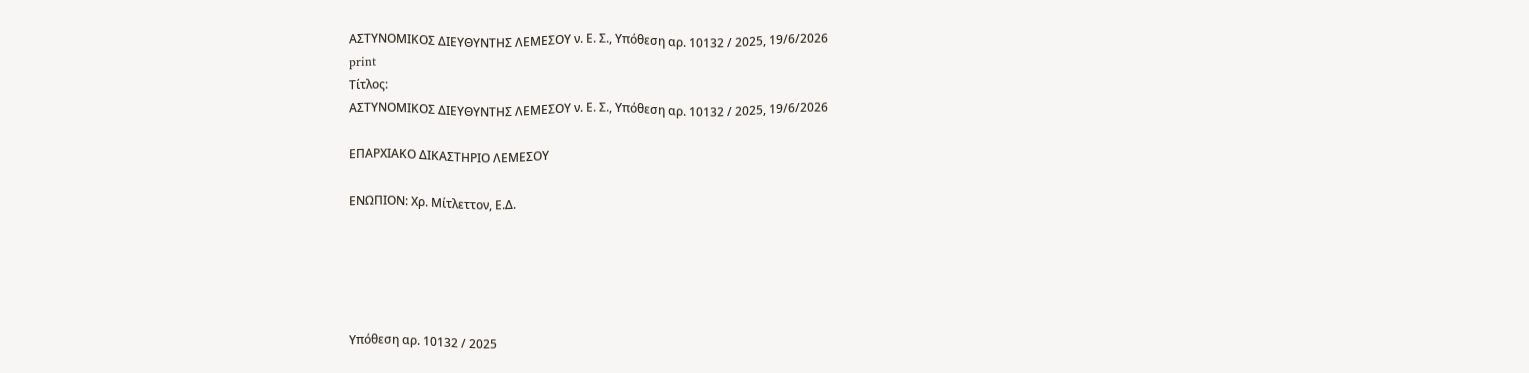ΑΣΤΥΝΟΜΙΚΟΣ ΔΙΕΥΘΥΝΤΗΣ ΛΕΜΕΣΟΥ ν. Ε. Σ., Υπόθεση αρ. 10132 / 2025, 19/6/2026
print
Τίτλος:
ΑΣΤΥΝΟΜΙΚΟΣ ΔΙΕΥΘΥΝΤΗΣ ΛΕΜΕΣΟΥ ν. Ε. Σ., Υπόθεση αρ. 10132 / 2025, 19/6/2026

ΕΠΑΡΧΙΑΚΟ ΔΙΚΑΣΤΗΡΙΟ ΛΕΜΕΣΟΥ

ΕΝΩΠΙΟΝ: Χρ. Μίτλεττον, Ε.Δ.





Υπόθεση αρ. 10132 / 2025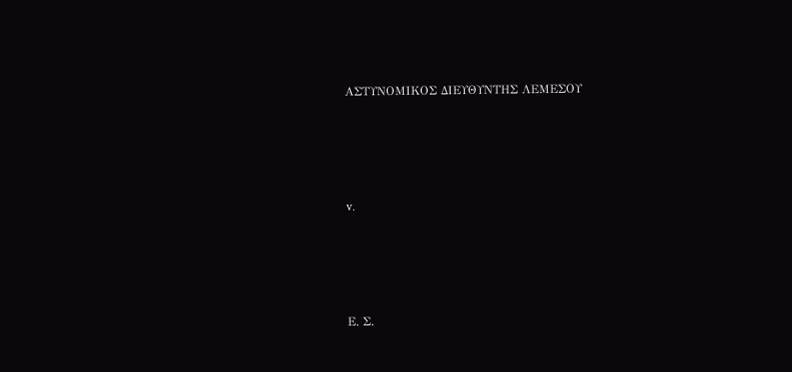ΑΣΤΥΝΟΜΙΚΟΣ ΔΙΕΥΘΥΝΤΗΣ ΛΕΜΕΣΟΥ





v.





Ε. Σ.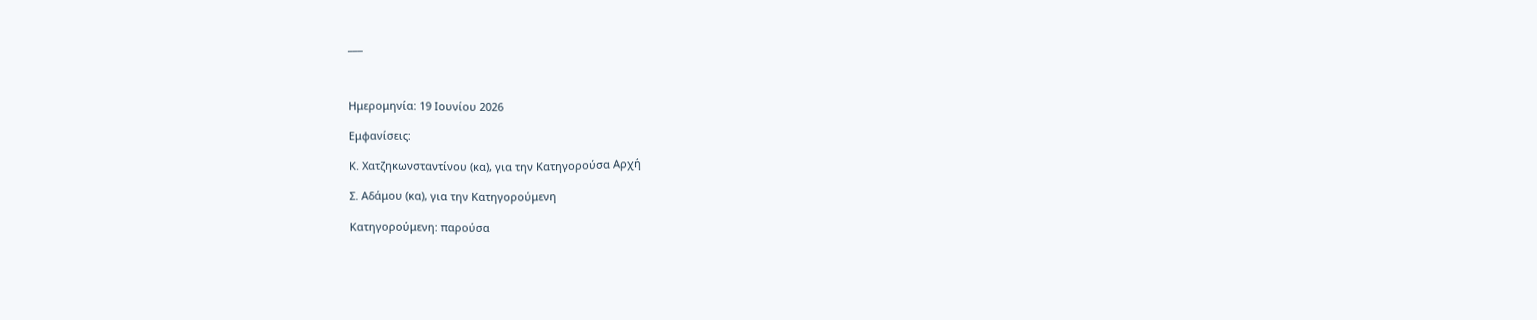___



Ημερομηνία: 19 Ιουνίου 2026

Εμφανίσεις:

Κ. Χατζηκωνσταντίνου (κα), για την Κατηγορούσα Αρχή

Σ. Αδάμου (κα), για την Κατηγορούμενη

Κατηγορούμενη: παρούσα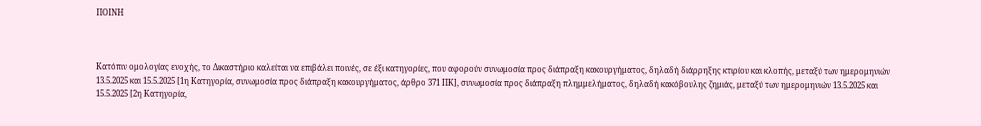ΠΟΙΝΗ



Κατόπιν ομολογίας ενοχής, το Δικαστήριο καλείται να επιβάλει ποινές, σε έξι κατηγορίες, που αφορούν συνωμοσία προς διάπραξη κακουργήματος, δηλαδή διάρρηξης κτιρίου και κλοπής, μεταξύ των ημερομηνιών 13.5.2025 και 15.5.2025 [1η Κατηγορία, συνωμοσία προς διάπραξη κακουργήματος, άρθρο 371 ΠΚ], συνωμοσία προς διάπραξη πλημμελήματος, δηλαδή κακόβουλης ζημιάς, μεταξύ των ημερομηνιών 13.5.2025 και 15.5.2025 [2η Κατηγορία,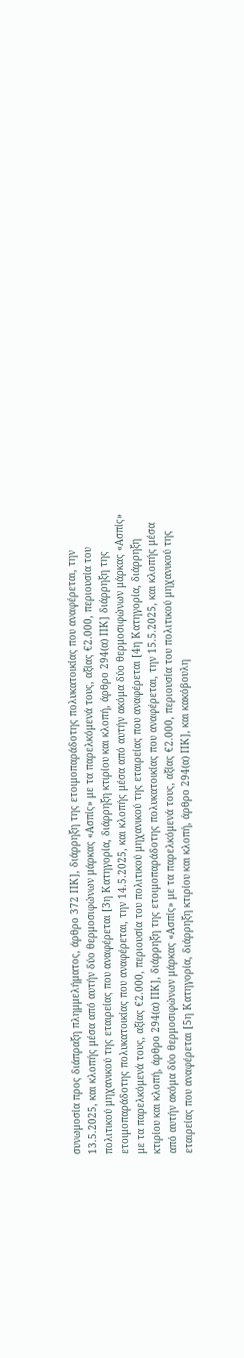συνωμοσία προς διάπραξη πλημμελήματος, άρθρο 372 ΠΚ], διάρρηξη της ετοιμοπαράδοτης πολυκατοικίας που αναφέρεται, την 13.5.2025, και κλοπής μέσα από αυτήν δύο θερμοσιφώνων μάρκας «Ασπίς» με τα παρελκόμενά τους, αξίας €2.000, περιουσία του πολιτικού μηχανικού της εταιρείας που αναφέρεται [3η Κατηγορία, διάρρηξη κτιρίου και κλοπή, άρθρο 294(α) ΠΚ] διάρρηξη της ετοιμοπαράδοτης πολυκατοικίας που αναφέρεται, την 14.5.2025, και κλοπής μέσα από αυτήν ακόμα δύο θερμοσιφώνων μάρκας «Ασπίς» με τα παρελκόμενά τους, αξίας €2.000, περιουσία του πολιτικού μηχανικού της εταιρείας που αναφέρεται [4η Κατηγορία, διάρρηξη κτιρίου και κλοπή, άρθρο 294(α) ΠΚ], διάρρηξη της ετοιμοπαράδοτης πολυκατοικίας που αναφέρεται, την 15.5.2025, και κλοπής μέσα από αυτήν ακόμα δύο θερμοσιφώνων μάρκας «Ασπίς» με τα παρελκόμενά τους, αξίας €2.000, περιουσία του πολιτικού μηχανικού της εταιρείας που αναφέρεται [5η Κατηγορία, διάρρηξη κτιρίου και κλοπή, άρθρο 294(α) ΠΚ], και κακόβουλη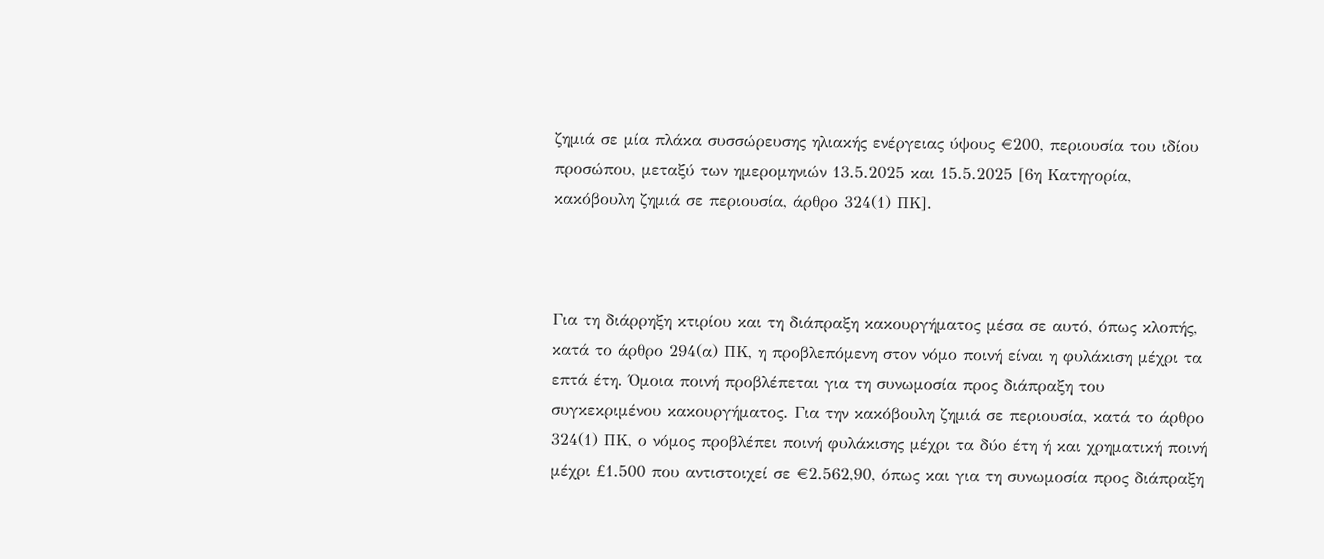ζημιά σε μία πλάκα συσσώρευσης ηλιακής ενέργειας ύψους €200, περιουσία του ιδίου προσώπου, μεταξύ των ημερομηνιών 13.5.2025 και 15.5.2025 [6η Κατηγορία, κακόβουλη ζημιά σε περιουσία, άρθρο 324(1) ΠΚ].



Για τη διάρρηξη κτιρίου και τη διάπραξη κακουργήματος μέσα σε αυτό, όπως κλοπής, κατά το άρθρο 294(α) ΠΚ, η προβλεπόμενη στον νόμο ποινή είναι η φυλάκιση μέχρι τα επτά έτη. Όμοια ποινή προβλέπεται για τη συνωμοσία προς διάπραξη του συγκεκριμένου κακουργήματος. Για την κακόβουλη ζημιά σε περιουσία, κατά το άρθρο 324(1) ΠΚ, ο νόμος προβλέπει ποινή φυλάκισης μέχρι τα δύο έτη ή και χρηματική ποινή μέχρι £1.500 που αντιστοιχεί σε €2.562,90, όπως και για τη συνωμοσία προς διάπραξη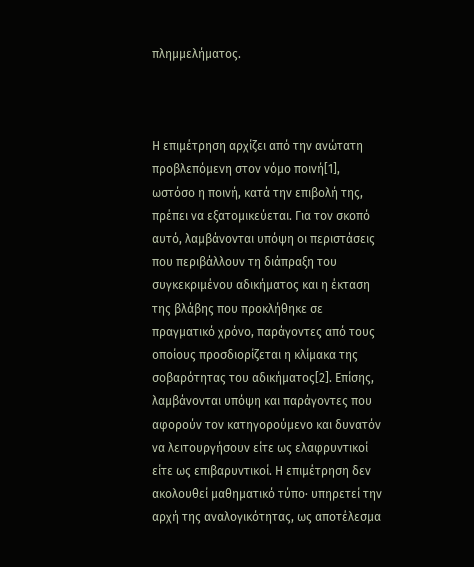πλημμελήματος.



Η επιμέτρηση αρχίζει από την ανώτατη προβλεπόμενη στον νόμο ποινή[1],  ωστόσο η ποινή, κατά την επιβολή της, πρέπει να εξατομικεύεται. Για τον σκοπό αυτό, λαμβάνονται υπόψη οι περιστάσεις που περιβάλλουν τη διάπραξη του συγκεκριμένου αδικήματος και η έκταση της βλάβης που προκλήθηκε σε πραγματικό χρόνο, παράγοντες από τους οποίους προσδιορίζεται η κλίμακα της σοβαρότητας του αδικήματος[2]. Επίσης, λαμβάνονται υπόψη και παράγοντες που αφορούν τον κατηγορούμενο και δυνατόν να λειτουργήσουν είτε ως ελαφρυντικοί είτε ως επιβαρυντικοί. Η επιμέτρηση δεν ακολουθεί μαθηματικό τύπο∙ υπηρετεί την αρχή της αναλογικότητας, ως αποτέλεσμα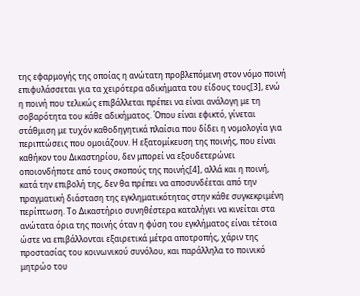της εφαρμογής της οποίας η ανώτατη προβλεπόμενη στον νόμο ποινή επιφυλάσσεται για τα χειρότερα αδικήματα του είδους τους[3], ενώ η ποινή που τελικώς επιβάλλεται πρέπει να είναι ανάλογη με τη σοβαρότητα του κάθε αδικήματος. Όπου είναι εφικτό, γίνεται στάθμιση με τυχόν καθοδηγητικά πλαίσια που δίδει η νομολογία για περιπτώσεις που ομοιάζουν. Η εξατομίκευση της ποινής, που είναι καθήκον του Δικαστηρίου, δεν μπορεί να εξουδετερώνει οποιονδήποτε από τους σκοπούς της ποινής[4], αλλά και η ποινή, κατά την επιβολή της, δεν θα πρέπει να αποσυνδέεται από την πραγματική διάσταση της εγκληματικότητας στην κάθε συγκεκριμένη περίπτωση. Το Δικαστήριο συνηθέστερα καταλήγει να κινείται στα ανώτατα όρια της ποινής όταν η φύση του εγκλήματος είναι τέτοια ώστε να επιβάλλονται εξαιρετικά μέτρα αποτροπής, χάριν της προστασίας του κοινωνικού συνόλου, και παράλληλα το ποινικό μητρώο του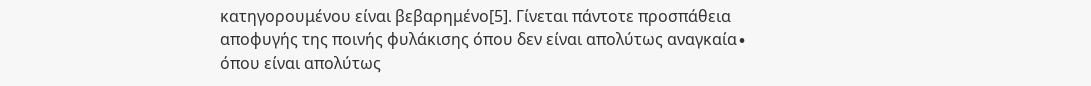κατηγορουμένου είναι βεβαρημένο[5]. Γίνεται πάντοτε προσπάθεια αποφυγής της ποινής φυλάκισης όπου δεν είναι απολύτως αναγκαία∙ όπου είναι απολύτως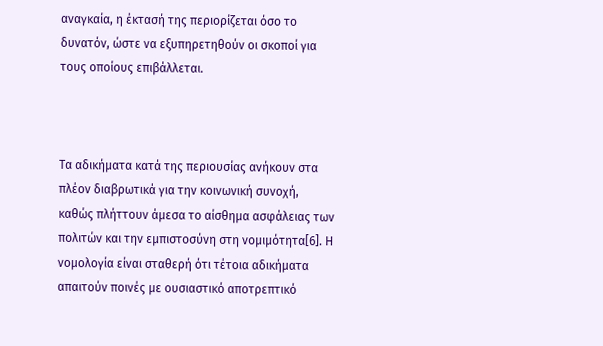αναγκαία, η έκτασή της περιορίζεται όσο το δυνατόν, ώστε να εξυπηρετηθούν οι σκοποί για τους οποίους επιβάλλεται.



Τα αδικήματα κατά της περιουσίας ανήκουν στα πλέον διαβρωτικά για την κοινωνική συνοχή, καθώς πλήττουν άμεσα το αίσθημα ασφάλειας των πολιτών και την εμπιστοσύνη στη νομιμότητα[6]. Η νομολογία είναι σταθερή ότι τέτοια αδικήματα απαιτούν ποινές με ουσιαστικό αποτρεπτικό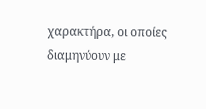χαρακτήρα, οι οποίες διαμηνύουν με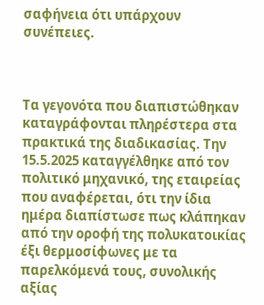σαφήνεια ότι υπάρχουν συνέπειες.



Τα γεγονότα που διαπιστώθηκαν καταγράφονται πληρέστερα στα πρακτικά της διαδικασίας. Την 15.5.2025 καταγγέλθηκε από τον πολιτικό μηχανικό, της εταιρείας που αναφέρεται, ότι την ίδια ημέρα διαπίστωσε πως κλάπηκαν από την οροφή της πολυκατοικίας έξι θερμοσίφωνες με τα παρελκόμενά τους, συνολικής αξίας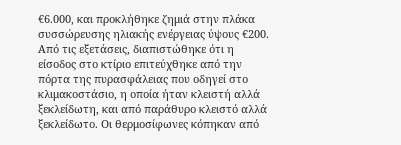€6.000, και προκλήθηκε ζημιά στην πλάκα συσσώρευσης ηλιακής ενέργειας ύψους €200. Από τις εξετάσεις, διαπιστώθηκε ότι η είσοδος στο κτίριο επιτεύχθηκε από την πόρτα της πυρασφάλειας που οδηγεί στο κλιμακοστάσιο, η οποία ήταν κλειστή αλλά ξεκλείδωτη, και από παράθυρο κλειστό αλλά ξεκλείδωτο. Οι θερμοσίφωνες κόπηκαν από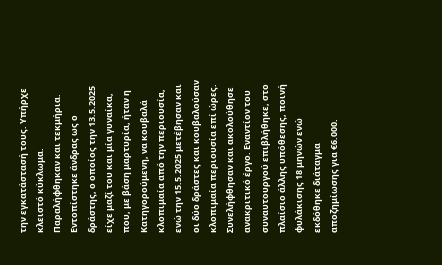την εγκατάστασή τους. Υπήρχε κλειστό κύκλωμα. Παραλήφθηκαν και τεκμήρια. Εντοπίστηκε άνδρας ως ο δράστης, ο οποίος την 13.5.2025 είχε μαζί του και μία γυναίκα, που, με βάση μαρτυρία, ήταν η Κατηγορούμενη, να κουβαλά κλοπιμαία από την περιουσία, ενώ την 15.5.2025 μετέβησαν και οι δύο δράστες και κουβαλούσαν κλοπιμαία περιουσία επί ώρες. Συνελήφθησαν και ακολούθησε ανακριτικό έργο. Εναντίον του συναυτουργού επιβλήθηκε, στο πλαίσιο άλλης υπόθεσης, ποινή φυλάκισης 18 μηνών ενώ εκδόθηκε διάταγμα αποζημίωσης για €6.000.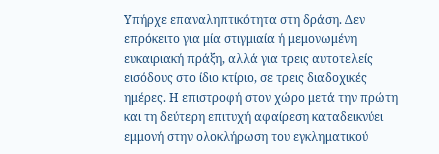Υπήρχε επαναληπτικότητα στη δράση. Δεν επρόκειτο για μία στιγμιαία ή μεμονωμένη ευκαιριακή πράξη, αλλά για τρεις αυτοτελείς εισόδους στο ίδιο κτίριο, σε τρεις διαδοχικές ημέρες. Η επιστροφή στον χώρο μετά την πρώτη και τη δεύτερη επιτυχή αφαίρεση καταδεικνύει εμμονή στην ολοκλήρωση του εγκληματικού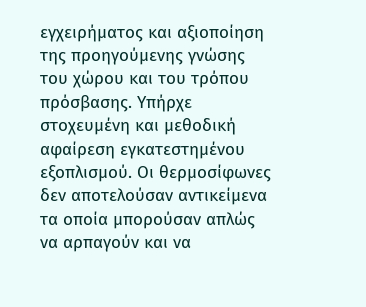εγχειρήματος και αξιοποίηση της προηγούμενης γνώσης του χώρου και του τρόπου πρόσβασης. Υπήρχε στοχευμένη και μεθοδική αφαίρεση εγκατεστημένου εξοπλισμού. Οι θερμοσίφωνες δεν αποτελούσαν αντικείμενα τα οποία μπορούσαν απλώς να αρπαγούν και να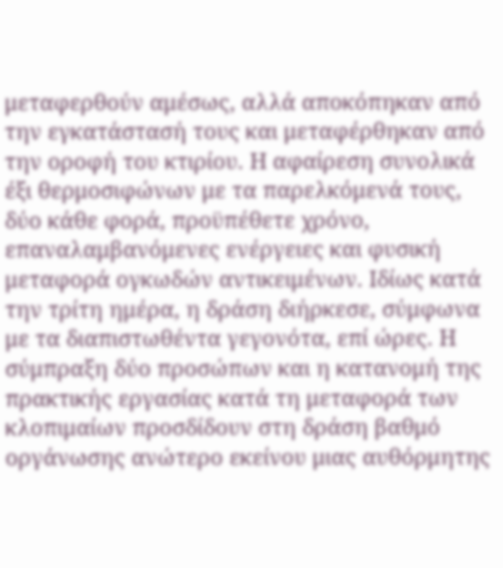μεταφερθούν αμέσως, αλλά αποκόπηκαν από την εγκατάστασή τους και μεταφέρθηκαν από την οροφή του κτιρίου. Η αφαίρεση συνολικά έξι θερμοσιφώνων με τα παρελκόμενά τους, δύο κάθε φορά, προϋπέθετε χρόνο, επαναλαμβανόμενες ενέργειες και φυσική μεταφορά ογκωδών αντικειμένων. Ιδίως κατά την τρίτη ημέρα, η δράση διήρκεσε, σύμφωνα με τα διαπιστωθέντα γεγονότα, επί ώρες. Η σύμπραξη δύο προσώπων και η κατανομή της πρακτικής εργασίας κατά τη μεταφορά των κλοπιμαίων προσδίδουν στη δράση βαθμό οργάνωσης ανώτερο εκείνου μιας αυθόρμητης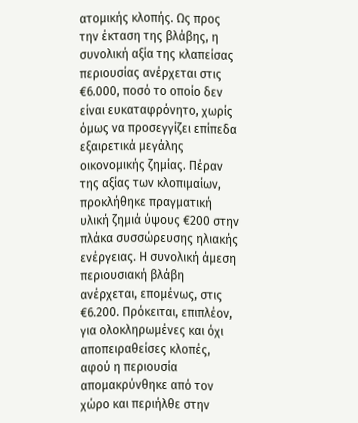ατομικής κλοπής. Ως προς την έκταση της βλάβης, η συνολική αξία της κλαπείσας περιουσίας ανέρχεται στις €6.000, ποσό το οποίο δεν είναι ευκαταφρόνητο, χωρίς όμως να προσεγγίζει επίπεδα εξαιρετικά μεγάλης οικονομικής ζημίας. Πέραν της αξίας των κλοπιμαίων, προκλήθηκε πραγματική υλική ζημιά ύψους €200 στην πλάκα συσσώρευσης ηλιακής ενέργειας. Η συνολική άμεση περιουσιακή βλάβη ανέρχεται, επομένως, στις €6.200. Πρόκειται, επιπλέον, για ολοκληρωμένες και όχι αποπειραθείσες κλοπές, αφού η περιουσία απομακρύνθηκε από τον χώρο και περιήλθε στην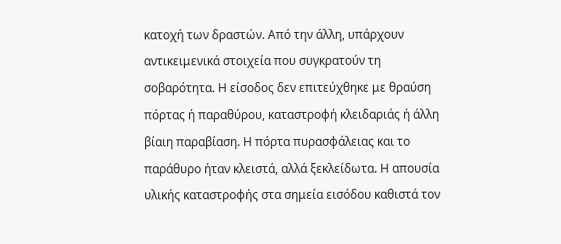κατοχή των δραστών. Από την άλλη, υπάρχουν αντικειμενικά στοιχεία που συγκρατούν τη σοβαρότητα. Η είσοδος δεν επιτεύχθηκε με θραύση πόρτας ή παραθύρου, καταστροφή κλειδαριάς ή άλλη βίαιη παραβίαση. Η πόρτα πυρασφάλειας και το παράθυρο ήταν κλειστά, αλλά ξεκλείδωτα. Η απουσία υλικής καταστροφής στα σημεία εισόδου καθιστά τον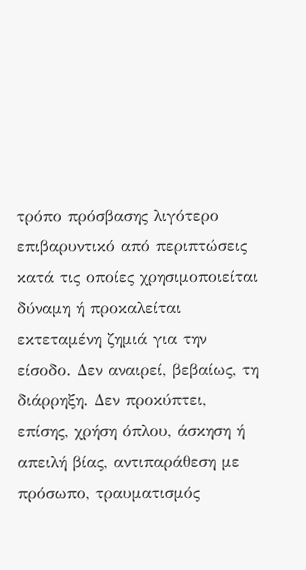τρόπο πρόσβασης λιγότερο επιβαρυντικό από περιπτώσεις κατά τις οποίες χρησιμοποιείται δύναμη ή προκαλείται εκτεταμένη ζημιά για την είσοδο. Δεν αναιρεί, βεβαίως, τη διάρρηξη. Δεν προκύπτει, επίσης, χρήση όπλου, άσκηση ή απειλή βίας, αντιπαράθεση με πρόσωπο, τραυματισμός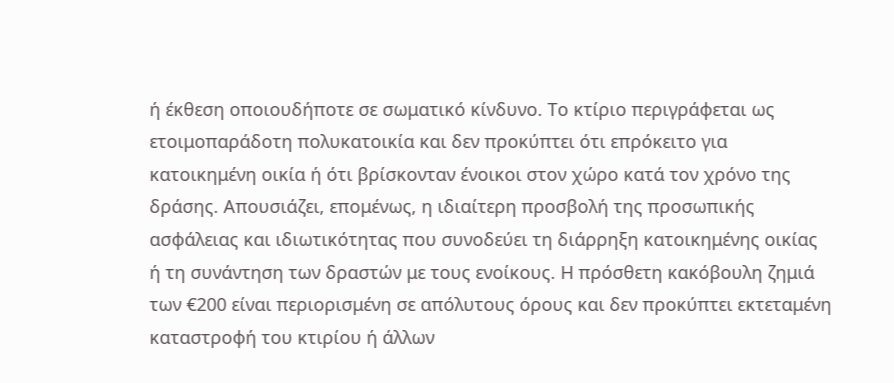ή έκθεση οποιουδήποτε σε σωματικό κίνδυνο. Το κτίριο περιγράφεται ως ετοιμοπαράδοτη πολυκατοικία και δεν προκύπτει ότι επρόκειτο για κατοικημένη οικία ή ότι βρίσκονταν ένοικοι στον χώρο κατά τον χρόνο της δράσης. Απουσιάζει, επομένως, η ιδιαίτερη προσβολή της προσωπικής ασφάλειας και ιδιωτικότητας που συνοδεύει τη διάρρηξη κατοικημένης οικίας ή τη συνάντηση των δραστών με τους ενοίκους. Η πρόσθετη κακόβουλη ζημιά των €200 είναι περιορισμένη σε απόλυτους όρους και δεν προκύπτει εκτεταμένη καταστροφή του κτιρίου ή άλλων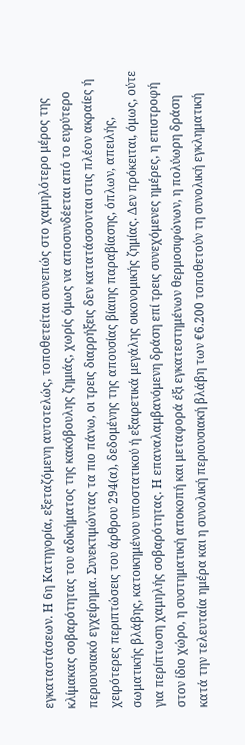εγκαταστάσεων. Η 6η Κατηγορία, εξεταζόμενη αυτοτελώς, τοποθετείται συνεπώς στο χαμηλότερο μέρος της κλίμακας σοβαρότητας του αδικήματος της κακόβουλης ζημιάς, χωρίς όμως να αποσυνδέεται από το ευρύτερο περιουσιακό εγχείρημα. Συνεκτιμώντας τα πιο πάνω, οι τρεις διαρρήξεις δεν κατατάσσονται στις πλέον ακραίες ή χειρότερες περιπτώσεις του άρθρου 294(α), δεδομένης της απουσίας βίαιης παραβίασης, όπλων, απειλής, σωματικής βλάβης, κατοικημένου υποστατικού ή εξαιρετικά μεγάλης οικονομικής ζημίας. Δεν πρόκειται, όμως, ούτε για περίπτωση χαμηλής σοβαρότητας. Η επαναλαμβανόμενη δράση επί τρεις συνεχόμενες ημέρες, η επιστροφή στον ίδιο χώρο, η συστηματική αποκοπή και μεταφορά έξι εγκατεστημένων θερμοσιφώνων, η πολύωρη δράση κατά την τελευταία ημέρα και η συνολική περιουσιακή βλάβη των €6.200 τοποθετούν τη συνολική εγκληματική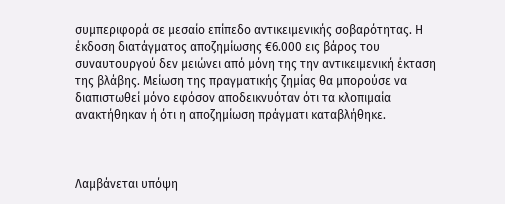συμπεριφορά σε μεσαίο επίπεδο αντικειμενικής σοβαρότητας. Η έκδοση διατάγματος αποζημίωσης €6.000 εις βάρος του συναυτουργού δεν μειώνει από μόνη της την αντικειμενική έκταση της βλάβης. Μείωση της πραγματικής ζημίας θα μπορούσε να διαπιστωθεί μόνο εφόσον αποδεικνυόταν ότι τα κλοπιμαία ανακτήθηκαν ή ότι η αποζημίωση πράγματι καταβλήθηκε.



Λαμβάνεται υπόψη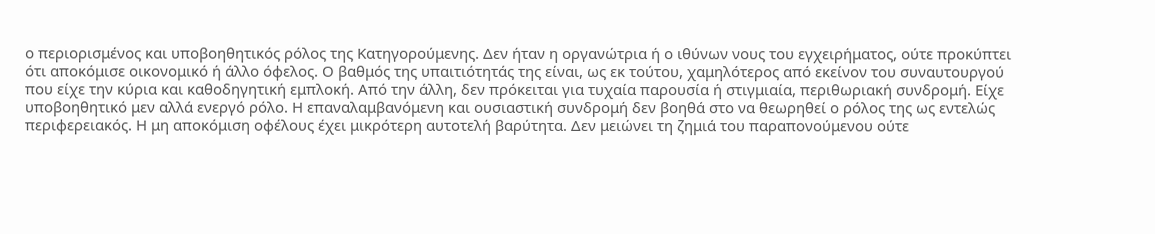ο περιορισμένος και υποβοηθητικός ρόλος της Κατηγορούμενης. Δεν ήταν η οργανώτρια ή ο ιθύνων νους του εγχειρήματος, ούτε προκύπτει ότι αποκόμισε οικονομικό ή άλλο όφελος. Ο βαθμός της υπαιτιότητάς της είναι, ως εκ τούτου, χαμηλότερος από εκείνον του συναυτουργού που είχε την κύρια και καθοδηγητική εμπλοκή. Από την άλλη, δεν πρόκειται για τυχαία παρουσία ή στιγμιαία, περιθωριακή συνδρομή. Είχε υποβοηθητικό μεν αλλά ενεργό ρόλο. Η επαναλαμβανόμενη και ουσιαστική συνδρομή δεν βοηθά στο να θεωρηθεί ο ρόλος της ως εντελώς περιφερειακός. Η μη αποκόμιση οφέλους έχει μικρότερη αυτοτελή βαρύτητα. Δεν μειώνει τη ζημιά του παραπονούμενου ούτε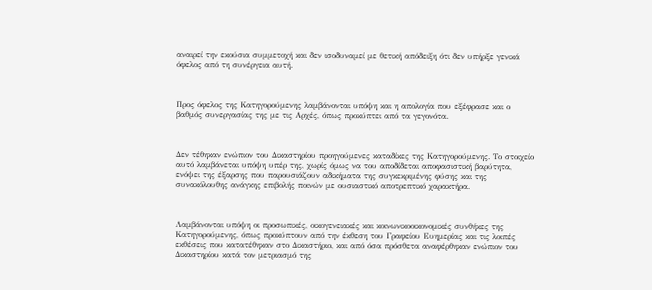αναιρεί την εκούσια συμμετοχή και δεν ισοδυναμεί με θετική απόδειξη ότι δεν υπήρξε γενικά όφελος από τη συνέργεια αυτή.



Προς όφελος της Κατηγορούμενης λαμβάνονται υπόψη και η απολογία που εξέφρασε και ο βαθμός συνεργασίας της με τις Αρχές, όπως προκύπτει από τα γεγονότα.



Δεν τέθηκαν ενώπιον του Δικαστηρίου προηγούμενες καταδίκες της Κατηγορούμενης. Το στοιχείο αυτό λαμβάνεται υπόψη υπέρ της, χωρίς όμως να του αποδίδεται αποφασιστική βαρύτητα, ενόψει της έξαρσης που παρουσιάζουν αδικήματα της συγκεκριμένης φύσης και της συνακόλουθης ανάγκης επιβολής ποινών με ουσιαστικό αποτρεπτικό χαρακτήρα.



Λαμβάνονται υπόψη οι προσωπικές, οικογενειακές και κοινωνικοοικονομικές συνθήκες της Κατηγορούμενης, όπως προκύπτουν από την έκθεση του Γραφείου Ευημερίας και τις λοιπές εκθέσεις που κατατέθηκαν στο Δικαστήριο, και από όσα πρόσθετα αναφέρθηκαν ενώπιον του Δικαστηρίου κατά τον μετριασμό της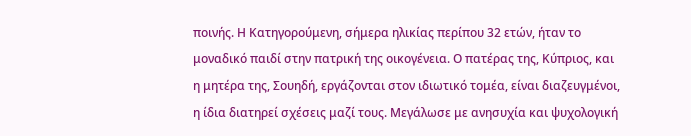ποινής. Η Κατηγορούμενη, σήμερα ηλικίας περίπου 32 ετών, ήταν το μοναδικό παιδί στην πατρική της οικογένεια. Ο πατέρας της, Κύπριος, και η μητέρα της, Σουηδή, εργάζονται στον ιδιωτικό τομέα, είναι διαζευγμένοι, η ίδια διατηρεί σχέσεις μαζί τους. Μεγάλωσε με ανησυχία και ψυχολογική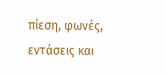πίεση, φωνές, εντάσεις και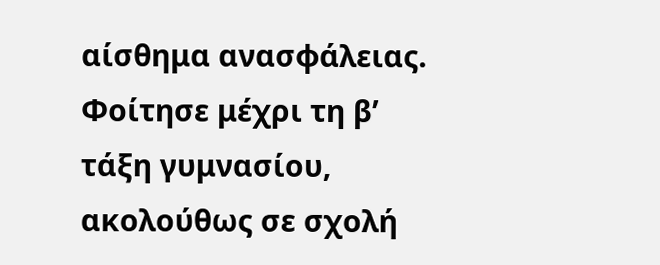αίσθημα ανασφάλειας. Φοίτησε μέχρι τη β’ τάξη γυμνασίου, ακολούθως σε σχολή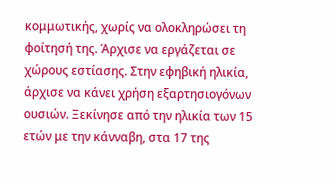κομμωτικής, χωρίς να ολοκληρώσει τη φοίτησή της. Άρχισε να εργάζεται σε χώρους εστίασης. Στην εφηβική ηλικία, άρχισε να κάνει χρήση εξαρτησιογόνων ουσιών. Ξεκίνησε από την ηλικία των 15 ετών με την κάνναβη, στα 17 της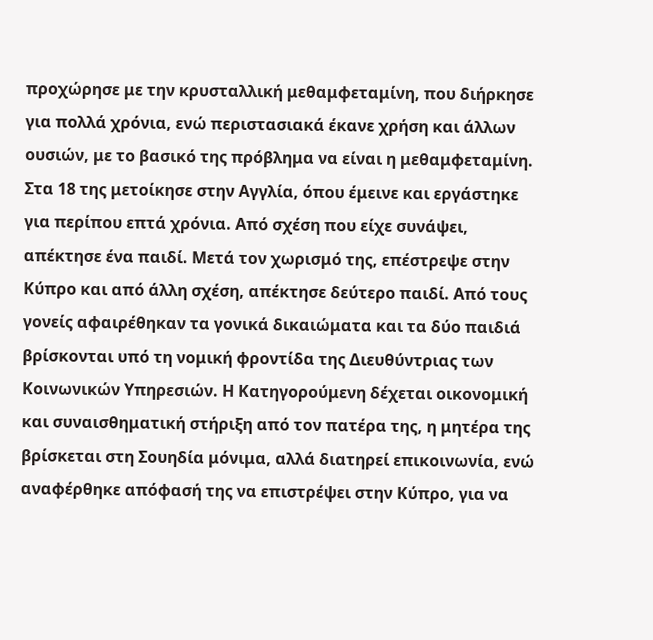προχώρησε με την κρυσταλλική μεθαμφεταμίνη, που διήρκησε για πολλά χρόνια, ενώ περιστασιακά έκανε χρήση και άλλων ουσιών, με το βασικό της πρόβλημα να είναι η μεθαμφεταμίνη. Στα 18 της μετοίκησε στην Αγγλία, όπου έμεινε και εργάστηκε για περίπου επτά χρόνια. Από σχέση που είχε συνάψει, απέκτησε ένα παιδί. Μετά τον χωρισμό της, επέστρεψε στην Κύπρο και από άλλη σχέση, απέκτησε δεύτερο παιδί. Από τους γονείς αφαιρέθηκαν τα γονικά δικαιώματα και τα δύο παιδιά βρίσκονται υπό τη νομική φροντίδα της Διευθύντριας των Κοινωνικών Υπηρεσιών. Η Κατηγορούμενη δέχεται οικονομική και συναισθηματική στήριξη από τον πατέρα της, η μητέρα της βρίσκεται στη Σουηδία μόνιμα, αλλά διατηρεί επικοινωνία, ενώ αναφέρθηκε απόφασή της να επιστρέψει στην Κύπρο, για να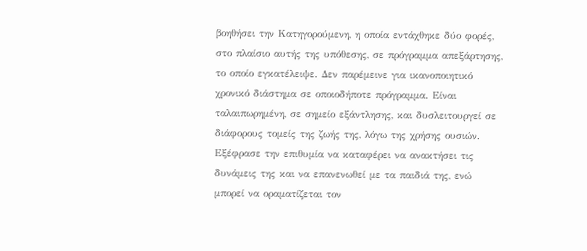βοηθήσει την Κατηγορούμενη, η οποία εντάχθηκε δύο φορές, στο πλαίσιο αυτής της υπόθεσης, σε πρόγραμμα απεξάρτησης, το οποίο εγκατέλειψε. Δεν παρέμεινε για ικανοποιητικό χρονικό διάστημα σε οποιοδήποτε πρόγραμμα. Είναι ταλαιπωρημένη, σε σημείο εξάντλησης, και δυσλειτουργεί σε διάφορους τομείς της ζωής της, λόγω της χρήσης ουσιών. Εξέφρασε την επιθυμία να καταφέρει να ανακτήσει τις δυνάμεις της και να επανενωθεί με τα παιδιά της, ενώ μπορεί να οραματίζεται τον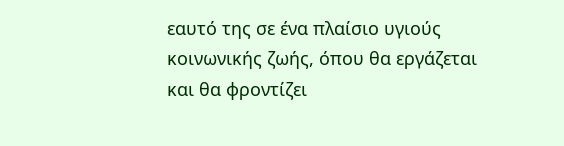εαυτό της σε ένα πλαίσιο υγιούς κοινωνικής ζωής, όπου θα εργάζεται και θα φροντίζει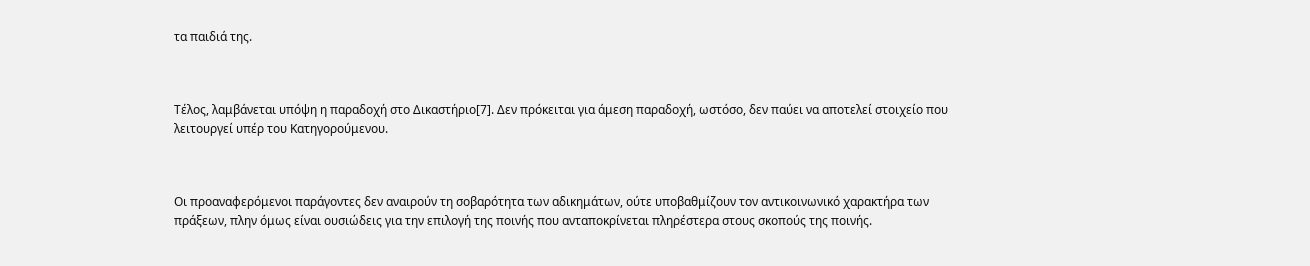τα παιδιά της.



Τέλος, λαμβάνεται υπόψη η παραδοχή στο Δικαστήριο[7]. Δεν πρόκειται για άμεση παραδοχή, ωστόσο, δεν παύει να αποτελεί στοιχείο που λειτουργεί υπέρ του Κατηγορούμενου.



Οι προαναφερόμενοι παράγοντες δεν αναιρούν τη σοβαρότητα των αδικημάτων, ούτε υποβαθμίζουν τον αντικοινωνικό χαρακτήρα των πράξεων, πλην όμως είναι ουσιώδεις για την επιλογή της ποινής που ανταποκρίνεται πληρέστερα στους σκοπούς της ποινής.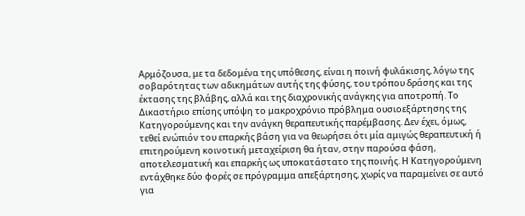Αρμόζουσα, με τα δεδομένα της υπόθεσης, είναι η ποινή φυλάκισης, λόγω της σοβαρότητας των αδικημάτων αυτής της φύσης, του τρόπου δράσης και της έκτασης της βλάβης, αλλά και της διαχρονικής ανάγκης για αποτροπή. Το Δικαστήριο επίσης υπόψη το μακροχρόνιο πρόβλημα ουσιοεξάρτησης της Κατηγορούμενης και την ανάγκη θεραπευτικής παρέμβασης. Δεν έχει, όμως, τεθεί ενώπιόν του επαρκής βάση για να θεωρήσει ότι μία αμιγώς θεραπευτική ή επιτηρούμενη κοινοτική μεταχείριση θα ήταν, στην παρούσα φάση, αποτελεσματική και επαρκής ως υποκατάστατο της ποινής. Η Κατηγορούμενη εντάχθηκε δύο φορές σε πρόγραμμα απεξάρτησης, χωρίς να παραμείνει σε αυτό για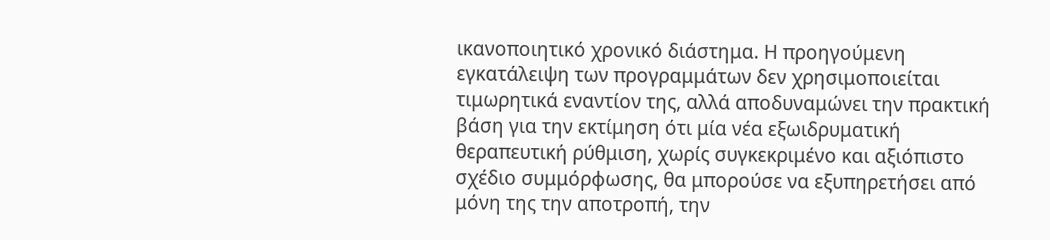ικανοποιητικό χρονικό διάστημα. Η προηγούμενη εγκατάλειψη των προγραμμάτων δεν χρησιμοποιείται τιμωρητικά εναντίον της, αλλά αποδυναμώνει την πρακτική βάση για την εκτίμηση ότι μία νέα εξωιδρυματική θεραπευτική ρύθμιση, χωρίς συγκεκριμένο και αξιόπιστο σχέδιο συμμόρφωσης, θα μπορούσε να εξυπηρετήσει από μόνη της την αποτροπή, την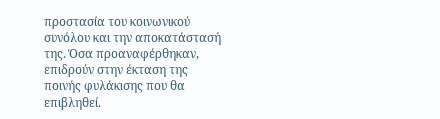προστασία του κοινωνικού συνόλου και την αποκατάστασή της. Όσα προαναφέρθηκαν, επιδρούν στην έκταση της ποινής φυλάκισης που θα επιβληθεί.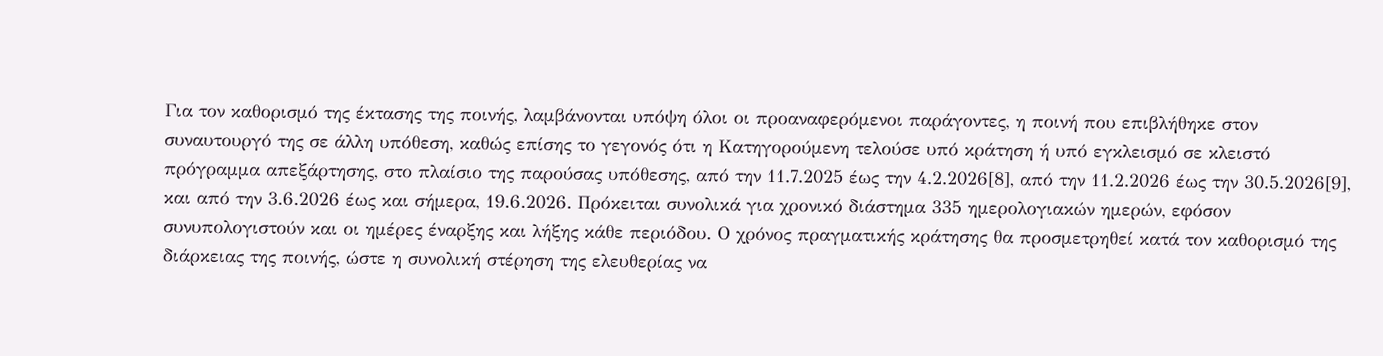Για τον καθορισμό της έκτασης της ποινής, λαμβάνονται υπόψη όλοι οι προαναφερόμενοι παράγοντες, η ποινή που επιβλήθηκε στον συναυτουργό της σε άλλη υπόθεση, καθώς επίσης το γεγονός ότι η Κατηγορούμενη τελούσε υπό κράτηση ή υπό εγκλεισμό σε κλειστό πρόγραμμα απεξάρτησης, στο πλαίσιο της παρούσας υπόθεσης, από την 11.7.2025 έως την 4.2.2026[8], από την 11.2.2026 έως την 30.5.2026[9], και από την 3.6.2026 έως και σήμερα, 19.6.2026. Πρόκειται συνολικά για χρονικό διάστημα 335 ημερολογιακών ημερών, εφόσον συνυπολογιστούν και οι ημέρες έναρξης και λήξης κάθε περιόδου. Ο χρόνος πραγματικής κράτησης θα προσμετρηθεί κατά τον καθορισμό της διάρκειας της ποινής, ώστε η συνολική στέρηση της ελευθερίας να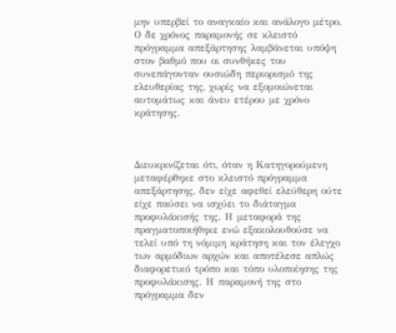μην υπερβεί το αναγκαίο και ανάλογο μέτρο. Ο δε χρόνος παραμονής σε κλειστό πρόγραμμα απεξάρτησης λαμβάνεται υπόψη στον βαθμό που οι συνθήκες του συνεπάγονταν ουσιώδη περιορισμό της ελευθερίας της, χωρίς να εξομοιώνεται αυτομάτως και άνευ ετέρου με χρόνο κράτησης.



Διευκρινίζεται ότι, όταν η Κατηγορούμενη μεταφέρθηκε στο κλειστό πρόγραμμα απεξάρτησης, δεν είχε αφεθεί ελεύθερη ούτε είχε παύσει να ισχύει το διάταγμα προφυλάκισής της. Η μεταφορά της πραγματοποιήθηκε ενώ εξακολουθούσε να τελεί υπό τη νόμιμη κράτηση και τον έλεγχο των αρμόδιων αρχών και αποτέλεσε απλώς διαφορετικό τρόπο και τόπο υλοποίησης της προφυλάκισης. Η παραμονή της στο πρόγραμμα δεν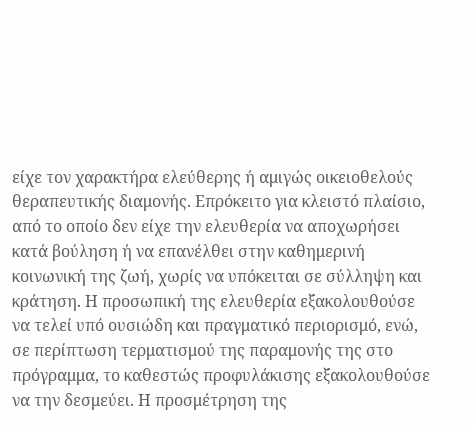είχε τον χαρακτήρα ελεύθερης ή αμιγώς οικειοθελούς θεραπευτικής διαμονής. Επρόκειτο για κλειστό πλαίσιο, από το οποίο δεν είχε την ελευθερία να αποχωρήσει κατά βούληση ή να επανέλθει στην καθημερινή κοινωνική της ζωή, χωρίς να υπόκειται σε σύλληψη και κράτηση. Η προσωπική της ελευθερία εξακολουθούσε να τελεί υπό ουσιώδη και πραγματικό περιορισμό, ενώ, σε περίπτωση τερματισμού της παραμονής της στο πρόγραμμα, το καθεστώς προφυλάκισης εξακολουθούσε να την δεσμεύει. Η προσμέτρηση της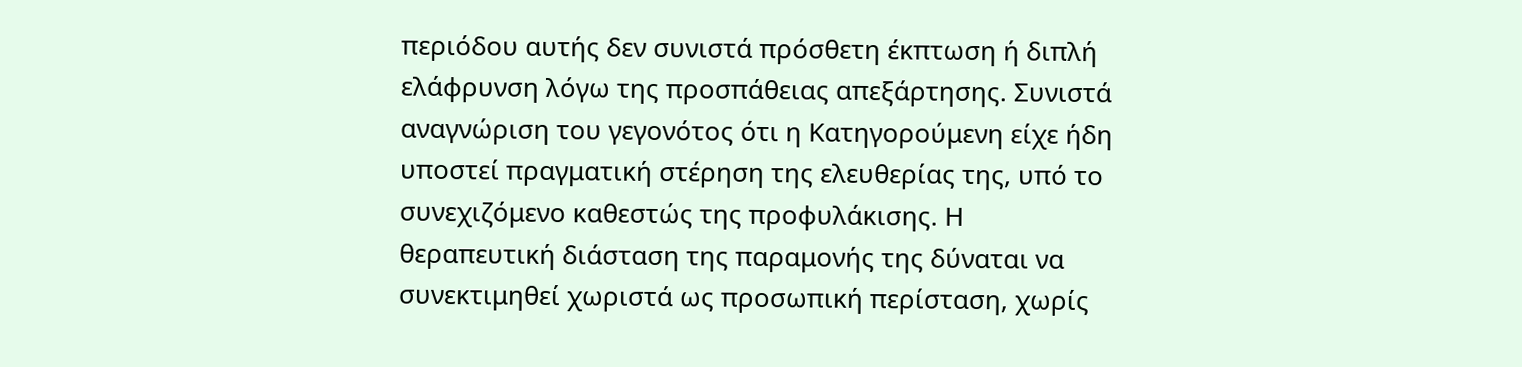περιόδου αυτής δεν συνιστά πρόσθετη έκπτωση ή διπλή ελάφρυνση λόγω της προσπάθειας απεξάρτησης. Συνιστά αναγνώριση του γεγονότος ότι η Κατηγορούμενη είχε ήδη υποστεί πραγματική στέρηση της ελευθερίας της, υπό το συνεχιζόμενο καθεστώς της προφυλάκισης. Η θεραπευτική διάσταση της παραμονής της δύναται να συνεκτιμηθεί χωριστά ως προσωπική περίσταση, χωρίς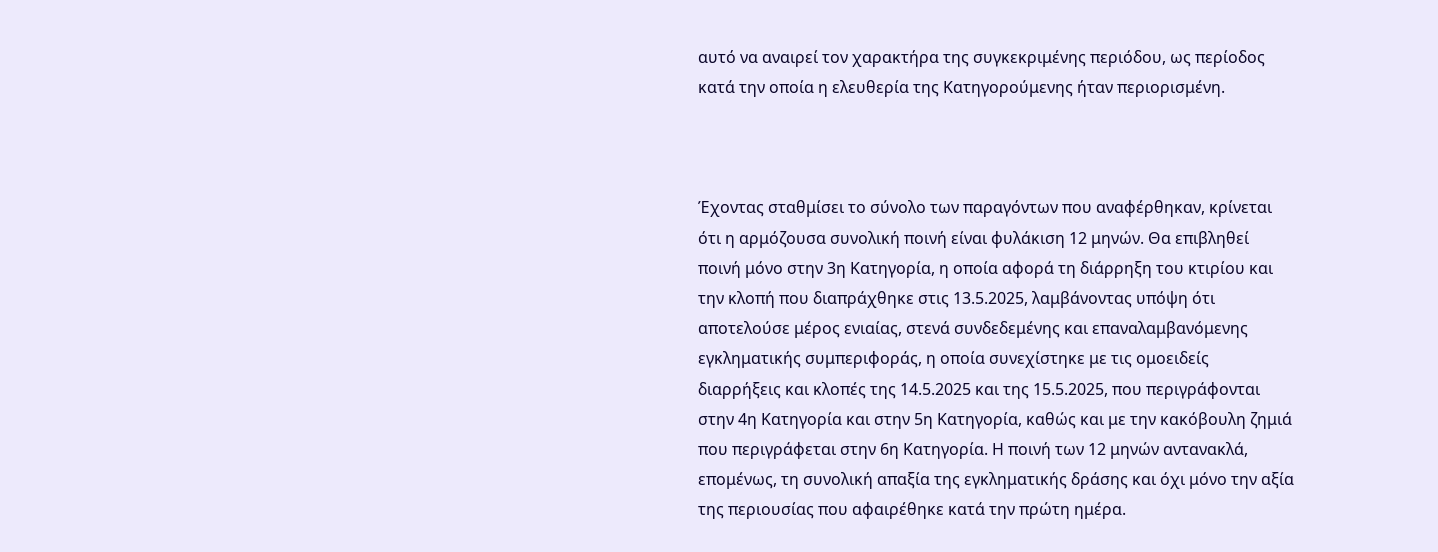αυτό να αναιρεί τον χαρακτήρα της συγκεκριμένης περιόδου, ως περίοδος κατά την οποία η ελευθερία της Κατηγορούμενης ήταν περιορισμένη.



Έχοντας σταθμίσει το σύνολο των παραγόντων που αναφέρθηκαν, κρίνεται ότι η αρμόζουσα συνολική ποινή είναι φυλάκιση 12 μηνών. Θα επιβληθεί ποινή μόνο στην 3η Κατηγορία, η οποία αφορά τη διάρρηξη του κτιρίου και την κλοπή που διαπράχθηκε στις 13.5.2025, λαμβάνοντας υπόψη ότι αποτελούσε μέρος ενιαίας, στενά συνδεδεμένης και επαναλαμβανόμενης εγκληματικής συμπεριφοράς, η οποία συνεχίστηκε με τις ομοειδείς διαρρήξεις και κλοπές της 14.5.2025 και της 15.5.2025, που περιγράφονται στην 4η Κατηγορία και στην 5η Κατηγορία, καθώς και με την κακόβουλη ζημιά που περιγράφεται στην 6η Κατηγορία. Η ποινή των 12 μηνών αντανακλά, επομένως, τη συνολική απαξία της εγκληματικής δράσης και όχι μόνο την αξία της περιουσίας που αφαιρέθηκε κατά την πρώτη ημέρα.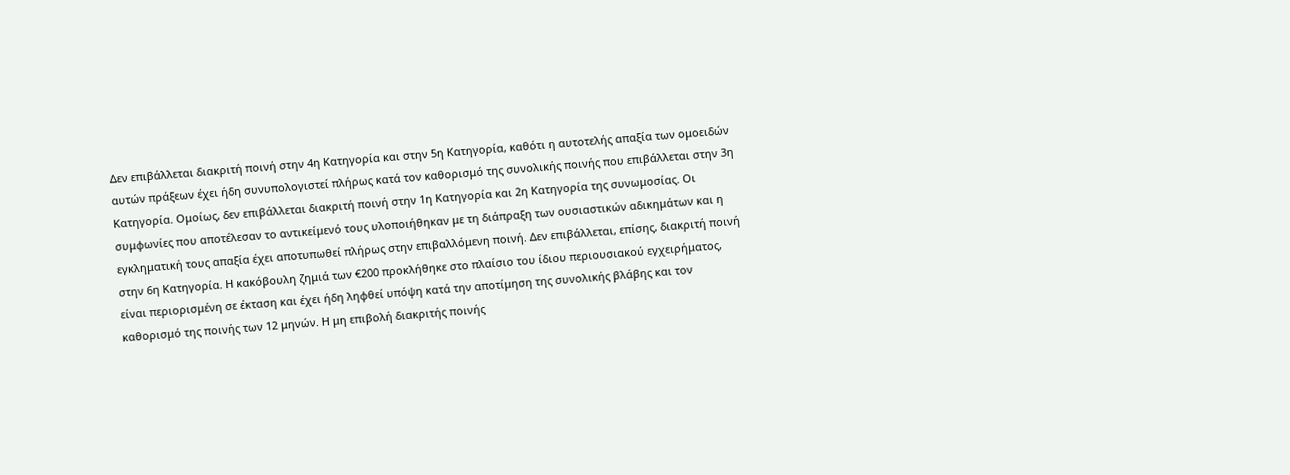Δεν επιβάλλεται διακριτή ποινή στην 4η Κατηγορία και στην 5η Κατηγορία, καθότι η αυτοτελής απαξία των ομοειδών αυτών πράξεων έχει ήδη συνυπολογιστεί πλήρως κατά τον καθορισμό της συνολικής ποινής που επιβάλλεται στην 3η Κατηγορία. Ομοίως, δεν επιβάλλεται διακριτή ποινή στην 1η Κατηγορία και 2η Κατηγορία της συνωμοσίας. Οι συμφωνίες που αποτέλεσαν το αντικείμενό τους υλοποιήθηκαν με τη διάπραξη των ουσιαστικών αδικημάτων και η εγκληματική τους απαξία έχει αποτυπωθεί πλήρως στην επιβαλλόμενη ποινή. Δεν επιβάλλεται, επίσης, διακριτή ποινή στην 6η Κατηγορία. Η κακόβουλη ζημιά των €200 προκλήθηκε στο πλαίσιο του ίδιου περιουσιακού εγχειρήματος, είναι περιορισμένη σε έκταση και έχει ήδη ληφθεί υπόψη κατά την αποτίμηση της συνολικής βλάβης και τον καθορισμό της ποινής των 12 μηνών. Η μη επιβολή διακριτής ποινής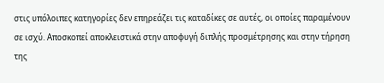στις υπόλοιπες κατηγορίες δεν επηρεάζει τις καταδίκες σε αυτές, οι οποίες παραμένουν σε ισχύ. Αποσκοπεί αποκλειστικά στην αποφυγή διπλής προσμέτρησης και στην τήρηση της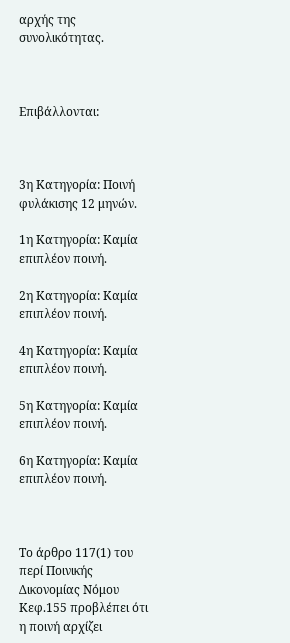αρχής της συνολικότητας.



Επιβάλλονται:



3η Κατηγορία: Ποινή φυλάκισης 12 μηνών.

1η Κατηγορία: Καμία επιπλέον ποινή.

2η Κατηγορία: Καμία επιπλέον ποινή.

4η Κατηγορία: Καμία επιπλέον ποινή.

5η Κατηγορία: Καμία επιπλέον ποινή.

6η Κατηγορία: Καμία επιπλέον ποινή.



Το άρθρο 117(1) του περί Ποινικής Δικονομίας Νόμου Κεφ.155 προβλέπει ότι η ποινή αρχίζει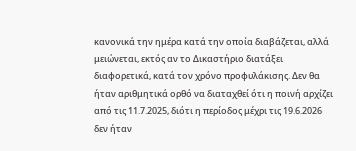κανονικά την ημέρα κατά την οποία διαβάζεται, αλλά μειώνεται, εκτός αν το Δικαστήριο διατάξει διαφορετικά, κατά τον χρόνο προφυλάκισης. Δεν θα ήταν αριθμητικά ορθό να διαταχθεί ότι η ποινή αρχίζει από τις 11.7.2025, διότι η περίοδος μέχρι τις 19.6.2026 δεν ήταν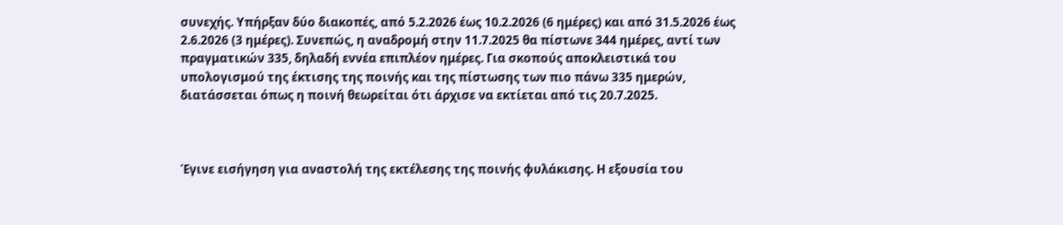συνεχής. Υπήρξαν δύο διακοπές, από 5.2.2026 έως 10.2.2026 (6 ημέρες) και από 31.5.2026 έως 2.6.2026 (3 ημέρες). Συνεπώς, η αναδρομή στην 11.7.2025 θα πίστωνε 344 ημέρες, αντί των πραγματικών 335, δηλαδή εννέα επιπλέον ημέρες. Για σκοπούς αποκλειστικά του υπολογισμού της έκτισης της ποινής και της πίστωσης των πιο πάνω 335 ημερών, διατάσσεται όπως η ποινή θεωρείται ότι άρχισε να εκτίεται από τις 20.7.2025.



Έγινε εισήγηση για αναστολή της εκτέλεσης της ποινής φυλάκισης. Η εξουσία του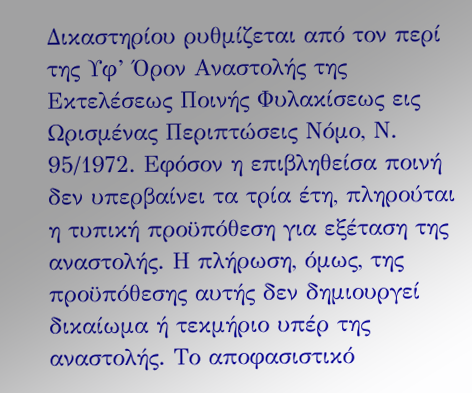Δικαστηρίου ρυθμίζεται από τον περί της Υφ’ Όρον Αναστολής της Εκτελέσεως Ποινής Φυλακίσεως εις Ωρισμένας Περιπτώσεις Νόμο, Ν. 95/1972. Εφόσον η επιβληθείσα ποινή δεν υπερβαίνει τα τρία έτη, πληρούται η τυπική προϋπόθεση για εξέταση της αναστολής. Η πλήρωση, όμως, της προϋπόθεσης αυτής δεν δημιουργεί δικαίωμα ή τεκμήριο υπέρ της αναστολής. Το αποφασιστικό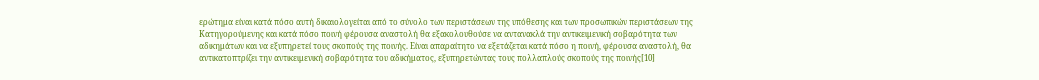ερώτημα είναι κατά πόσο αυτή δικαιολογείται από το σύνολο των περιστάσεων της υπόθεσης και των προσωπικών περιστάσεων της Κατηγορούμενης και κατά πόσο ποινή φέρουσα αναστολή θα εξακολουθούσε να αντανακλά την αντικειμενική σοβαρότητα των αδικημάτων και να εξυπηρετεί τους σκοπούς της ποινής. Είναι απαραίτητο να εξετάζεται κατά πόσο η ποινή, φέρουσα αναστολή, θα αντικατοπτρίζει την αντικειμενική σοβαρότητα του αδικήματος, εξυπηρετώντας τους πολλαπλούς σκοπούς της ποινής[10]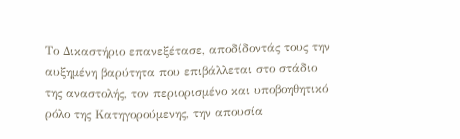Το Δικαστήριο επανεξέτασε, αποδίδοντάς τους την αυξημένη βαρύτητα που επιβάλλεται στο στάδιο της αναστολής, τον περιορισμένο και υποβοηθητικό ρόλο της Κατηγορούμενης, την απουσία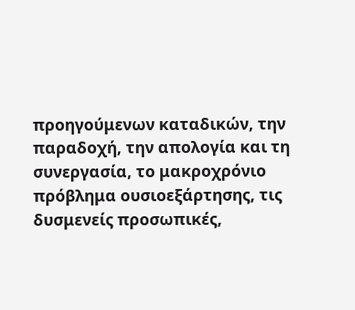προηγούμενων καταδικών, την παραδοχή, την απολογία και τη συνεργασία, το μακροχρόνιο πρόβλημα ουσιοεξάρτησης, τις δυσμενείς προσωπικές,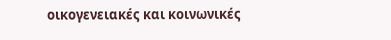οικογενειακές και κοινωνικές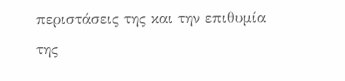περιστάσεις της και την επιθυμία της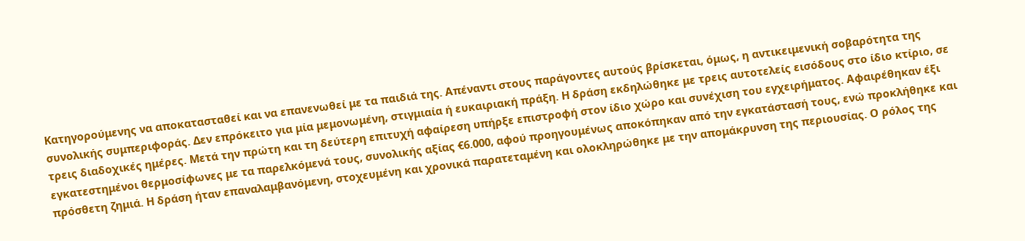Κατηγορούμενης να αποκατασταθεί και να επανενωθεί με τα παιδιά της. Απέναντι στους παράγοντες αυτούς βρίσκεται, όμως, η αντικειμενική σοβαρότητα της συνολικής συμπεριφοράς. Δεν επρόκειτο για μία μεμονωμένη, στιγμιαία ή ευκαιριακή πράξη. Η δράση εκδηλώθηκε με τρεις αυτοτελείς εισόδους στο ίδιο κτίριο, σε τρεις διαδοχικές ημέρες. Μετά την πρώτη και τη δεύτερη επιτυχή αφαίρεση υπήρξε επιστροφή στον ίδιο χώρο και συνέχιση του εγχειρήματος. Αφαιρέθηκαν έξι εγκατεστημένοι θερμοσίφωνες με τα παρελκόμενά τους, συνολικής αξίας €6.000, αφού προηγουμένως αποκόπηκαν από την εγκατάστασή τους, ενώ προκλήθηκε και πρόσθετη ζημιά. Η δράση ήταν επαναλαμβανόμενη, στοχευμένη και χρονικά παρατεταμένη και ολοκληρώθηκε με την απομάκρυνση της περιουσίας. Ο ρόλος της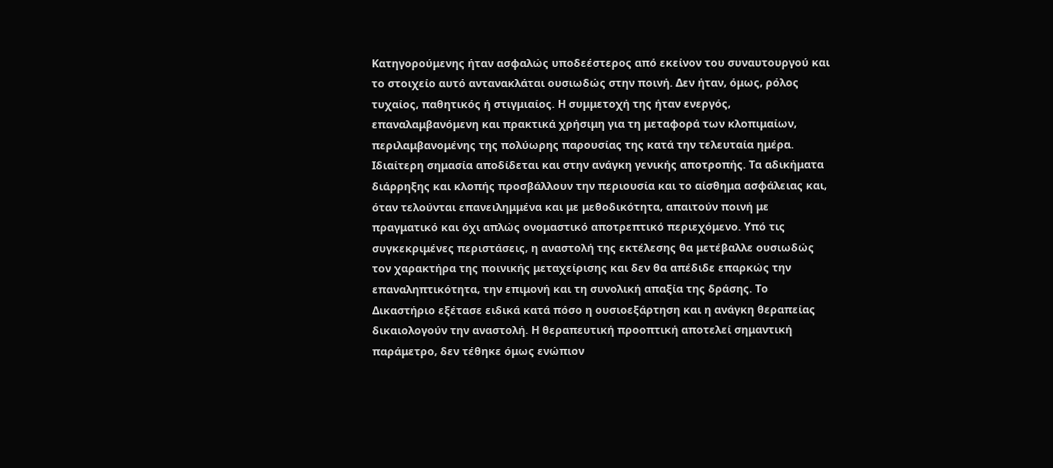Κατηγορούμενης ήταν ασφαλώς υποδεέστερος από εκείνον του συναυτουργού και το στοιχείο αυτό αντανακλάται ουσιωδώς στην ποινή. Δεν ήταν, όμως, ρόλος τυχαίος, παθητικός ή στιγμιαίος. Η συμμετοχή της ήταν ενεργός, επαναλαμβανόμενη και πρακτικά χρήσιμη για τη μεταφορά των κλοπιμαίων, περιλαμβανομένης της πολύωρης παρουσίας της κατά την τελευταία ημέρα. Ιδιαίτερη σημασία αποδίδεται και στην ανάγκη γενικής αποτροπής. Τα αδικήματα διάρρηξης και κλοπής προσβάλλουν την περιουσία και το αίσθημα ασφάλειας και, όταν τελούνται επανειλημμένα και με μεθοδικότητα, απαιτούν ποινή με πραγματικό και όχι απλώς ονομαστικό αποτρεπτικό περιεχόμενο. Υπό τις συγκεκριμένες περιστάσεις, η αναστολή της εκτέλεσης θα μετέβαλλε ουσιωδώς τον χαρακτήρα της ποινικής μεταχείρισης και δεν θα απέδιδε επαρκώς την επαναληπτικότητα, την επιμονή και τη συνολική απαξία της δράσης. Το Δικαστήριο εξέτασε ειδικά κατά πόσο η ουσιοεξάρτηση και η ανάγκη θεραπείας δικαιολογούν την αναστολή. Η θεραπευτική προοπτική αποτελεί σημαντική παράμετρο, δεν τέθηκε όμως ενώπιον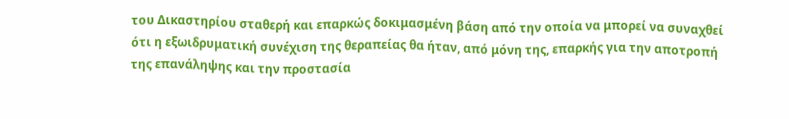του Δικαστηρίου σταθερή και επαρκώς δοκιμασμένη βάση από την οποία να μπορεί να συναχθεί ότι η εξωιδρυματική συνέχιση της θεραπείας θα ήταν, από μόνη της, επαρκής για την αποτροπή της επανάληψης και την προστασία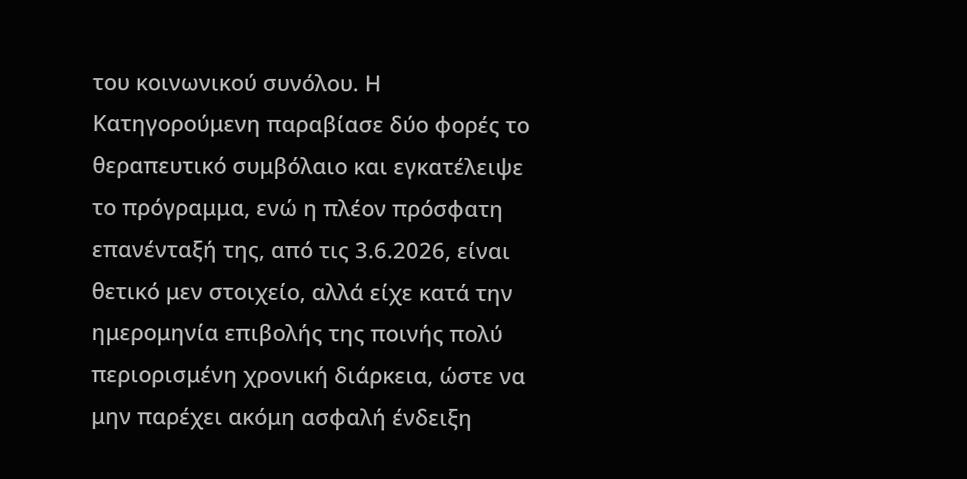του κοινωνικού συνόλου. Η Κατηγορούμενη παραβίασε δύο φορές το θεραπευτικό συμβόλαιο και εγκατέλειψε το πρόγραμμα, ενώ η πλέον πρόσφατη επανένταξή της, από τις 3.6.2026, είναι θετικό μεν στοιχείο, αλλά είχε κατά την ημερομηνία επιβολής της ποινής πολύ περιορισμένη χρονική διάρκεια, ώστε να μην παρέχει ακόμη ασφαλή ένδειξη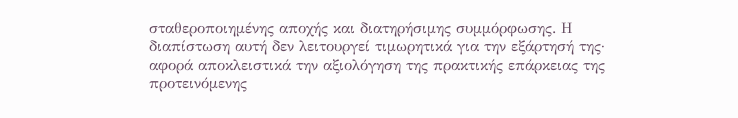σταθεροποιημένης αποχής και διατηρήσιμης συμμόρφωσης. Η διαπίστωση αυτή δεν λειτουργεί τιμωρητικά για την εξάρτησή της· αφορά αποκλειστικά την αξιολόγηση της πρακτικής επάρκειας της προτεινόμενης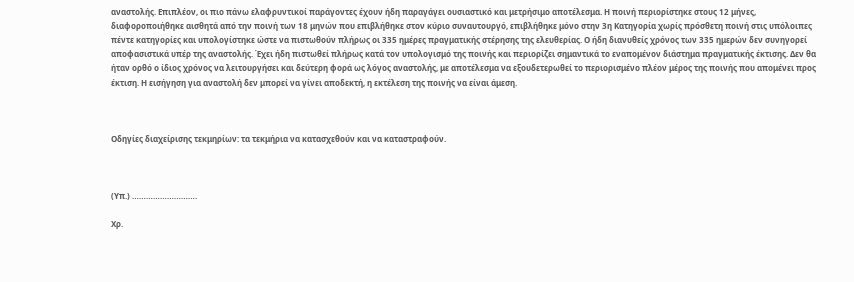αναστολής. Επιπλέον, οι πιο πάνω ελαφρυντικοί παράγοντες έχουν ήδη παραγάγει ουσιαστικό και μετρήσιμο αποτέλεσμα. Η ποινή περιορίστηκε στους 12 μήνες, διαφοροποιήθηκε αισθητά από την ποινή των 18 μηνών που επιβλήθηκε στον κύριο συναυτουργό, επιβλήθηκε μόνο στην 3η Κατηγορία χωρίς πρόσθετη ποινή στις υπόλοιπες πέντε κατηγορίες και υπολογίστηκε ώστε να πιστωθούν πλήρως οι 335 ημέρες πραγματικής στέρησης της ελευθερίας. Ο ήδη διανυθείς χρόνος των 335 ημερών δεν συνηγορεί αποφασιστικά υπέρ της αναστολής. Έχει ήδη πιστωθεί πλήρως κατά τον υπολογισμό της ποινής και περιορίζει σημαντικά το εναπομένον διάστημα πραγματικής έκτισης. Δεν θα ήταν ορθό ο ίδιος χρόνος να λειτουργήσει και δεύτερη φορά ως λόγος αναστολής, με αποτέλεσμα να εξουδετερωθεί το περιορισμένο πλέον μέρος της ποινής που απομένει προς έκτιση. Η εισήγηση για αναστολή δεν μπορεί να γίνει αποδεκτή, η εκτέλεση της ποινής να είναι άμεση.



Οδηγίες διαχείρισης τεκμηρίων: τα τεκμήρια να κατασχεθούν και να καταστραφούν.



(Υπ.) ……………………….

Χρ.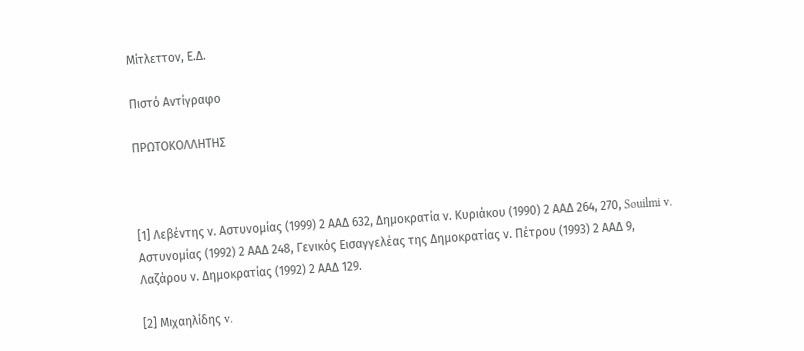Μίτλεττον, Ε.Δ.

Πιστό Αντίγραφο

ΠΡΩΤΟΚΟΛΛΗΤΗΣ



[1] Λεβέντης ν. Αστυνομίας (1999) 2 ΑΑΔ 632, Δημοκρατία ν. Κυριάκου (1990) 2 ΑΑΔ 264, 270, Souilmi v. Αστυνομίας (1992) 2 ΑΑΔ 248, Γενικός Εισαγγελέας της Δημοκρατίας ν. Πέτρου (1993) 2 ΑΑΔ 9, Λαζάρου ν. Δημοκρατίας (1992) 2 ΑΑΔ 129.

[2] Μιχαηλίδης v.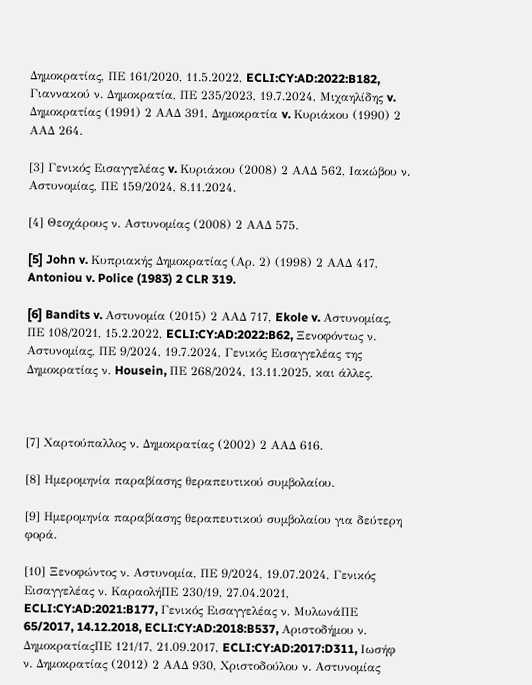Δημοκρατίας, ΠΕ 161/2020, 11.5.2022, ECLI:CY:AD:2022:B182, Γιαννακού ν. Δημοκρατία, ΠΕ 235/2023, 19.7.2024, Μιχαηλίδης v. Δημοκρατίας (1991) 2 ΑΑΔ 391, Δημοκρατία v. Κυριάκου (1990) 2 ΑΑΔ 264.

[3] Γενικός Εισαγγελέας v. Κυριάκου (2008) 2 ΑΑΔ 562, Ιακώβου ν. Αστυνομίας, ΠΕ 159/2024, 8.11.2024.

[4] Θεοχάρους ν. Αστυνομίας (2008) 2 ΑΑΔ 575.

[5] John v. Κυπριακής Δημοκρατίας (Αρ. 2) (1998) 2 ΑΑΔ 417, Antoniou v. Police (1983) 2 CLR 319.

[6] Bandits v. Αστυνομία (2015) 2 ΑΑΔ 717, Ekole v. Αστυνομίας, ΠΕ 108/2021, 15.2.2022, ECLI:CY:AD:2022:B62, Ξενοφόντως ν. Αστυνομίας, ΠΕ 9/2024, 19.7.2024, Γενικός Εισαγγελέας της Δημοκρατίας ν. Housein, ΠΕ 268/2024, 13.11.2025, και άλλες.



[7] Χαρτούπαλλος ν. Δημοκρατίας (2002) 2 ΑΑΔ 616.

[8] Ημερομηνία παραβίασης θεραπευτικού συμβολαίου.

[9] Ημερομηνία παραβίασης θεραπευτικού συμβολαίου για δεύτερη φορά.

[10] Ξενοφώντος ν. Αστυνομία, ΠΕ 9/2024, 19.07.2024, Γενικός Εισαγγελέας ν. ΚαραολήΠΕ 230/19, 27.04.2021, ECLI:CY:AD:2021:B177, Γενικός Εισαγγελέας ν. ΜυλωνάΠΕ 65/2017, 14.12.2018, ECLI:CY:AD:2018:B537, Αριστοδήμου ν. ΔημοκρατίαςΠΕ 121/17, 21.09.2017, ECLI:CY:AD:2017:D311, Ιωσήφ ν. Δημοκρατίας (2012) 2 ΑΑΔ 930, Χριστοδούλου ν. Αστυνομίας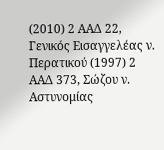(2010) 2 ΑΑΔ 22, Γενικός Εισαγγελέας ν. Περατικού (1997) 2 ΑΑΔ 373, Σώζου ν. Αστυνομίας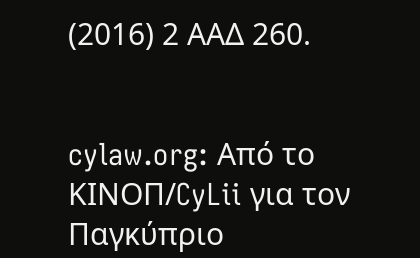(2016) 2 ΑΑΔ 260.


cylaw.org: Από το ΚΙΝOΠ/CyLii για τον Παγκύπριο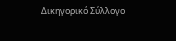Δικηγορικό Σύλλογο